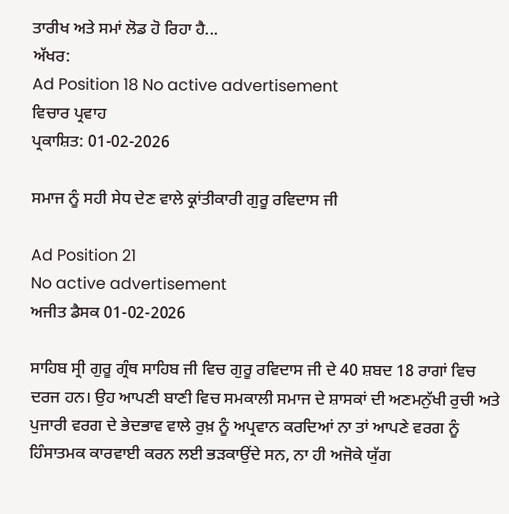ਤਾਰੀਖ ਅਤੇ ਸਮਾਂ ਲੋਡ ਹੋ ਰਿਹਾ ਹੈ...
ਅੱਖਰ:
Ad Position 18 No active advertisement
ਵਿਚਾਰ ਪ੍ਰਵਾਹ
ਪ੍ਰਕਾਸ਼ਿਤ: 01-02-2026

ਸਮਾਜ ਨੂੰ ਸਹੀ ਸੇਧ ਦੇਣ ਵਾਲੇ ਕ੍ਰਾਂਤੀਕਾਰੀ ਗੁਰੂ ਰਵਿਦਾਸ ਜੀ

Ad Position 21
No active advertisement
ਅਜੀਤ ਡੈਸਕ 01-02-2026

ਸਾਹਿਬ ਸ੍ਰੀ ਗੁਰੂ ਗ੍ਰੰਥ ਸਾਹਿਬ ਜੀ ਵਿਚ ਗੁਰੂ ਰਵਿਦਾਸ ਜੀ ਦੇ 40 ਸ਼ਬਦ 18 ਰਾਗਾਂ ਵਿਚ ਦਰਜ ਹਨ। ਉਹ ਆਪਣੀ ਬਾਣੀ ਵਿਚ ਸਮਕਾਲੀ ਸਮਾਜ ਦੇ ਸ਼ਾਸਕਾਂ ਦੀ ਅਣਮਨੁੱਖੀ ਰੁਚੀ ਅਤੇ ਪੁਜਾਰੀ ਵਰਗ ਦੇ ਭੇਦਭਾਵ ਵਾਲੇ ਰੁਖ਼ ਨੂੰ ਅਪ੍ਰਵਾਨ ਕਰਦਿਆਂ ਨਾ ਤਾਂ ਆਪਣੇ ਵਰਗ ਨੂੰ ਹਿੰਸਾਤਮਕ ਕਾਰਵਾਈ ਕਰਨ ਲਈ ਭੜਕਾਉਂਦੇ ਸਨ, ਨਾ ਹੀ ਅਜੋਕੇ ਯੁੱਗ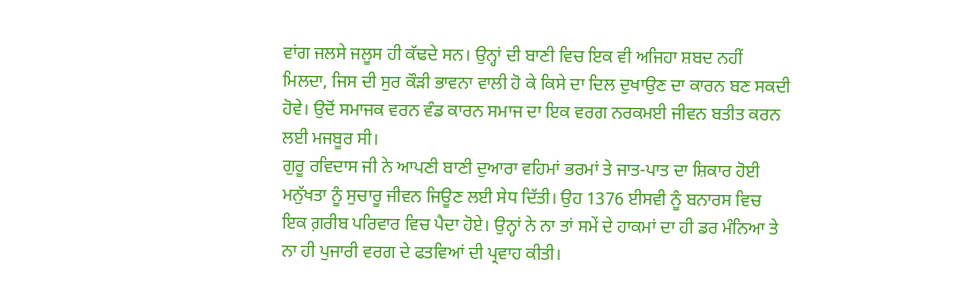ਵਾਂਗ ਜਲਸੇ ਜਲੂਸ ਹੀ ਕੱਢਦੇ ਸਨ। ਉਨ੍ਹਾਂ ਦੀ ਬਾਣੀ ਵਿਚ ਇਕ ਵੀ ਅਜਿਹਾ ਸ਼ਬਦ ਨਹੀਂ ਮਿਲਦਾ, ਜਿਸ ਦੀ ਸੁਰ ਕੌੜੀ ਭਾਵਨਾ ਵਾਲੀ ਹੋ ਕੇ ਕਿਸੇ ਦਾ ਦਿਲ ਦੁਖਾਉਣ ਦਾ ਕਾਰਨ ਬਣ ਸਕਦੀ ਹੋਵੇ। ਉਦੋਂ ਸਮਾਜਕ ਵਰਨ ਵੰਡ ਕਾਰਨ ਸਮਾਜ ਦਾ ਇਕ ਵਰਗ ਨਰਕਮਈ ਜੀਵਨ ਬਤੀਤ ਕਰਨ ਲਈ ਮਜਬੂਰ ਸੀ।
ਗੁਰੂ ਰਵਿਦਾਸ ਜੀ ਨੇ ਆਪਣੀ ਬਾਣੀ ਦੁਆਰਾ ਵਹਿਮਾਂ ਭਰਮਾਂ ਤੇ ਜਾਤ-ਪਾਤ ਦਾ ਸ਼ਿਕਾਰ ਹੋਈ ਮਨੁੱਖਤਾ ਨੂੰ ਸੁਚਾਰੂ ਜੀਵਨ ਜਿਊਣ ਲਈ ਸੇਧ ਦਿੱਤੀ। ਉਹ 1376 ਈਸਵੀ ਨੂੰ ਬਨਾਰਸ ਵਿਚ ਇਕ ਗ਼ਰੀਬ ਪਰਿਵਾਰ ਵਿਚ ਪੈਦਾ ਹੋਏ। ਉਨ੍ਹਾਂ ਨੇ ਨਾ ਤਾਂ ਸਮੇਂ ਦੇ ਹਾਕਮਾਂ ਦਾ ਹੀ ਡਰ ਮੰਨਿਆ ਤੇ ਨਾ ਹੀ ਪੁਜਾਰੀ ਵਰਗ ਦੇ ਫਤਵਿਆਂ ਦੀ ਪ੍ਰਵਾਹ ਕੀਤੀ।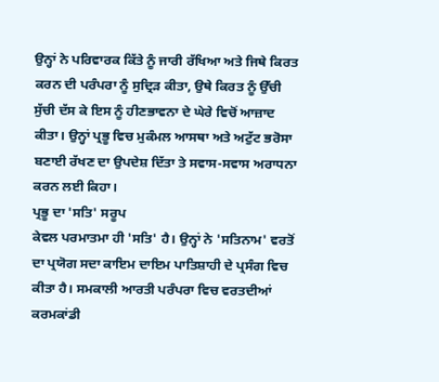ਉਨ੍ਹਾਂ ਨੇ ਪਰਿਵਾਰਕ ਕਿੱਤੇ ਨੂੰ ਜਾਰੀ ਰੱਖਿਆ ਅਤੇ ਜਿਥੇ ਕਿਰਤ ਕਰਨ ਦੀ ਪਰੰਪਰਾ ਨੂੰ ਸੁਦ੍ਰਿੜ ਕੀਤਾ, ਉਥੇ ਕਿਰਤ ਨੂੰ ਉੱਚੀ ਸੁੱਚੀ ਦੱਸ ਕੇ ਇਸ ਨੂੰ ਹੀਣਭਾਵਨਾ ਦੇ ਘੇਰੇ ਵਿਚੋਂ ਆਜ਼ਾਦ ਕੀਤਾ। ਉਨ੍ਹਾਂ ਪ੍ਰਭੂ ਵਿਚ ਮੁਕੰਮਲ ਆਸਥਾ ਅਤੇ ਅਟੁੱਟ ਭਰੋਸਾ ਬਣਾਈ ਰੱਖਣ ਦਾ ਉਪਦੇਸ਼ ਦਿੱਤਾ ਤੇ ਸਵਾਸ-ਸਵਾਸ ਅਰਾਧਨਾ ਕਰਨ ਲਈ ਕਿਹਾ।
ਪ੍ਰਭੂ ਦਾ 'ਸਤਿ' ਸਰੂਪ
ਕੇਵਲ ਪਰਮਾਤਮਾ ਹੀ 'ਸਤਿ' ਹੈ। ਉਨ੍ਹਾਂ ਨੇ 'ਸਤਿਨਾਮ' ਵਰਤੋਂ ਦਾ ਪ੍ਰਯੋਗ ਸਦਾ ਕਾਇਮ ਦਾਇਮ ਪਾਤਿਸ਼ਾਹੀ ਦੇ ਪ੍ਰਸੰਗ ਵਿਚ ਕੀਤਾ ਹੈ। ਸਮਕਾਲੀ ਆਰਤੀ ਪਰੰਪਰਾ ਵਿਚ ਵਰਤਦੀਆਂ ਕਰਮਕਾਂਡੀ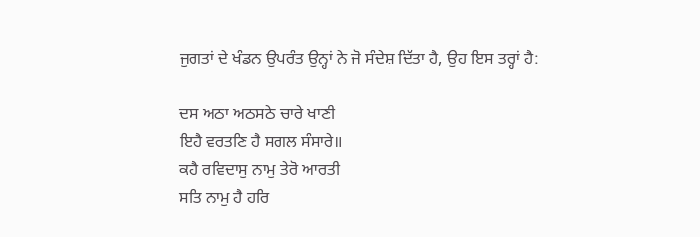ਜੁਗਤਾਂ ਦੇ ਖੰਡਨ ਉਪਰੰਤ ਉਨ੍ਹਾਂ ਨੇ ਜੋ ਸੰਦੇਸ਼ ਦਿੱਤਾ ਹੈ, ਉਹ ਇਸ ਤਰ੍ਹਾਂ ਹੈ:

ਦਸ ਅਠਾ ਅਠਸਠੇ ਚਾਰੇ ਖਾਣੀ
ਇਹੈ ਵਰਤਣਿ ਹੈ ਸਗਲ ਸੰਸਾਰੇ॥
ਕਹੈ ਰਵਿਦਾਸੁ ਨਾਮੁ ਤੇਰੋ ਆਰਤੀ
ਸਤਿ ਨਾਮੁ ਹੈ ਹਰਿ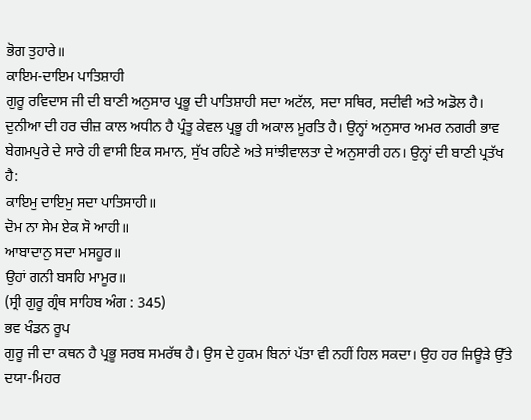ਭੋਗ ਤੁਹਾਰੇ॥
ਕਾਇਮ-ਦਾਇਮ ਪਾਤਿਸ਼ਾਹੀ
ਗੁਰੂ ਰਵਿਦਾਸ ਜੀ ਦੀ ਬਾਣੀ ਅਨੁਸਾਰ ਪ੍ਰਭੂ ਦੀ ਪਾਤਿਸ਼ਾਹੀ ਸਦਾ ਅਟੱਲ, ਸਦਾ ਸਥਿਰ, ਸਦੀਵੀ ਅਤੇ ਅਡੋਲ ਹੈ। ਦੁਨੀਆ ਦੀ ਹਰ ਚੀਜ਼ ਕਾਲ ਅਧੀਨ ਹੈ ਪ੍ਰੰਤੂ ਕੇਵਲ ਪ੍ਰਭੂ ਹੀ ਅਕਾਲ ਮੂਰਤਿ ਹੈ। ਉਨ੍ਹਾਂ ਅਨੁਸਾਰ ਅਮਰ ਨਗਰੀ ਭਾਵ ਬੇਗਮਪੁਰੇ ਦੇ ਸਾਰੇ ਹੀ ਵਾਸੀ ਇਕ ਸਮਾਨ, ਸੁੱਖ ਰਹਿਣੇ ਅਤੇ ਸਾਂਝੀਵਾਲਤਾ ਦੇ ਅਨੁਸਾਰੀ ਹਨ। ਉਨ੍ਹਾਂ ਦੀ ਬਾਣੀ ਪ੍ਰਤੱਖ ਹੈ:
ਕਾਇਮੁ ਦਾਇਮੁ ਸਦਾ ਪਾਤਿਸਾਹੀ॥
ਦੋਮ ਨਾ ਸੇਮ ਏਕ ਸੋ ਆਹੀ॥
ਆਬਾਦਾਨੁ ਸਦਾ ਮਸਹੂਰ॥
ਉਹਾਂ ਗਨੀ ਬਸਹਿ ਮਾਮੂਰ॥
(ਸ੍ਰੀ ਗੁਰੂ ਗ੍ਰੰਥ ਸਾਹਿਬ ਅੰਗ : 345)
ਭਵ ਖੰਡਨ ਰੂਪ
ਗੁਰੂ ਜੀ ਦਾ ਕਥਨ ਹੈ ਪ੍ਰਭੂ ਸਰਬ ਸਮਰੱਥ ਹੈ। ਉਸ ਦੇ ਹੁਕਮ ਬਿਨਾਂ ਪੱਤਾ ਵੀ ਨਹੀਂ ਹਿਲ ਸਕਦਾ। ਉਹ ਹਰ ਜਿਊੜੇ ਉੱਤੇ ਦਯਾ-ਮਿਹਰ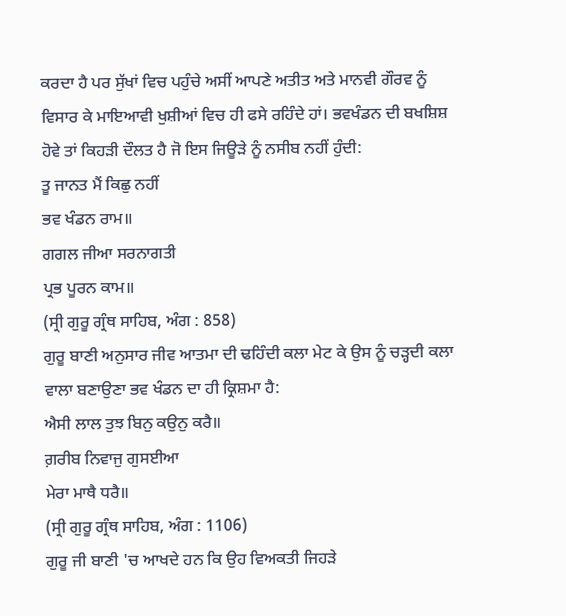ਕਰਦਾ ਹੈ ਪਰ ਸੁੱਖਾਂ ਵਿਚ ਪਹੁੰਚੇ ਅਸੀਂ ਆਪਣੇ ਅਤੀਤ ਅਤੇ ਮਾਨਵੀ ਗੌਰਵ ਨੂੰ ਵਿਸਾਰ ਕੇ ਮਾਇਆਵੀ ਖੁਸ਼ੀਆਂ ਵਿਚ ਹੀ ਫਸੇ ਰਹਿੰਦੇ ਹਾਂ। ਭਵਖੰਡਨ ਦੀ ਬਖਸ਼ਿਸ਼ ਹੋਵੇ ਤਾਂ ਕਿਹੜੀ ਦੌਲਤ ਹੈ ਜੋ ਇਸ ਜਿਊੜੇ ਨੂੰ ਨਸੀਬ ਨਹੀਂ ਹੁੰਦੀ:
ਤੂ ਜਾਨਤ ਮੈਂ ਕਿਛੁ ਨਹੀਂ
ਭਵ ਖੰਡਨ ਰਾਮ॥
ਗਗਲ ਜੀਆ ਸਰਨਾਗਤੀ
ਪ੍ਰਭ ਪੂਰਨ ਕਾਮ॥
(ਸ੍ਰੀ ਗੁਰੂ ਗ੍ਰੰਥ ਸਾਹਿਬ, ਅੰਗ : 858)
ਗੁਰੂ ਬਾਣੀ ਅਨੁਸਾਰ ਜੀਵ ਆਤਮਾ ਦੀ ਢਹਿੰਦੀ ਕਲਾ ਮੇਟ ਕੇ ਉਸ ਨੂੰ ਚੜ੍ਹਦੀ ਕਲਾ ਵਾਲਾ ਬਣਾਉਣਾ ਭਵ ਖੰਡਨ ਦਾ ਹੀ ਕ੍ਰਿਸ਼ਮਾ ਹੈ:
ਐਸੀ ਲਾਲ ਤੁਝ ਬਿਨੁ ਕਉਨੁ ਕਰੈ॥
ਗ਼ਰੀਬ ਨਿਵਾਜੁ ਗੁਸਈਆ
ਮੇਰਾ ਮਾਥੈ ਧਰੈ॥
(ਸ੍ਰੀ ਗੁਰੂ ਗ੍ਰੰਥ ਸਾਹਿਬ, ਅੰਗ : 1106)
ਗੁਰੂ ਜੀ ਬਾਣੀ 'ਚ ਆਖਦੇ ਹਨ ਕਿ ਉਹ ਵਿਅਕਤੀ ਜਿਹੜੇ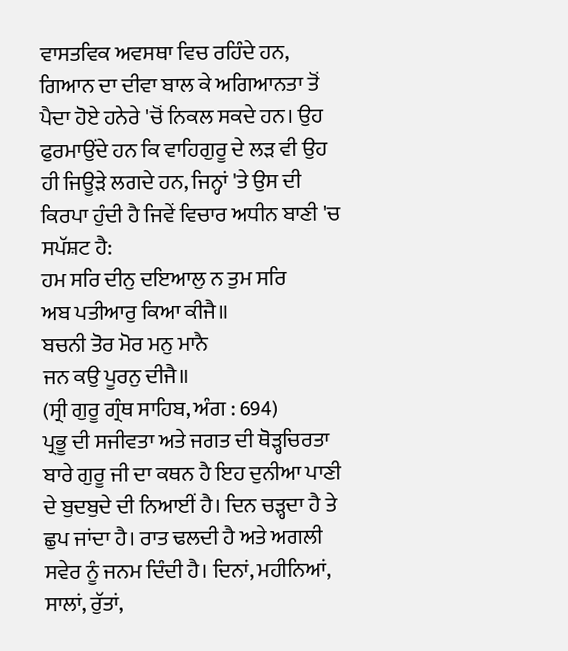ਵਾਸਤਵਿਕ ਅਵਸਥਾ ਵਿਚ ਰਹਿੰਦੇ ਹਨ, ਗਿਆਨ ਦਾ ਦੀਵਾ ਬਾਲ ਕੇ ਅਗਿਆਨਤਾ ਤੋਂ ਪੈਦਾ ਹੋਏ ਹਨੇਰੇ 'ਚੋਂ ਨਿਕਲ ਸਕਦੇ ਹਨ। ਉਹ ਫੁਰਮਾਉਂਦੇ ਹਨ ਕਿ ਵਾਹਿਗੁਰੂ ਦੇ ਲੜ ਵੀ ਉਹ ਹੀ ਜਿਊੜੇ ਲਗਦੇ ਹਨ, ਜਿਨ੍ਹਾਂ 'ਤੇ ਉਸ ਦੀ ਕਿਰਪਾ ਹੁੰਦੀ ਹੈ ਜਿਵੇਂ ਵਿਚਾਰ ਅਧੀਨ ਬਾਣੀ 'ਚ ਸਪੱਸ਼ਟ ਹੈ:
ਹਮ ਸਰਿ ਦੀਨੁ ਦਇਆਲੁ ਨ ਤੁਮ ਸਰਿ
ਅਬ ਪਤੀਆਰੁ ਕਿਆ ਕੀਜੈ॥
ਬਚਨੀ ਤੋਰ ਮੋਰ ਮਨੁ ਮਾਨੈ
ਜਨ ਕਉ ਪੂਰਨੁ ਦੀਜੈ॥
(ਸ੍ਰੀ ਗੁਰੂ ਗ੍ਰੰਥ ਸਾਹਿਬ, ਅੰਗ : 694)
ਪ੍ਰਭੂ ਦੀ ਸਜੀਵਤਾ ਅਤੇ ਜਗਤ ਦੀ ਥੋੜ੍ਹਚਿਰਤਾ ਬਾਰੇ ਗੁਰੂ ਜੀ ਦਾ ਕਥਨ ਹੈ ਇਹ ਦੁਨੀਆ ਪਾਣੀ ਦੇ ਬੁਦਬੁਦੇ ਦੀ ਨਿਆਈਂ ਹੈ। ਦਿਨ ਚੜ੍ਹਦਾ ਹੈ ਤੇ ਛੁਪ ਜਾਂਦਾ ਹੈ। ਰਾਤ ਢਲਦੀ ਹੈ ਅਤੇ ਅਗਲੀ ਸਵੇਰ ਨੂੰ ਜਨਮ ਦਿੰਦੀ ਹੈ। ਦਿਨਾਂ, ਮਹੀਨਿਆਂ, ਸਾਲਾਂ, ਰੁੱਤਾਂ,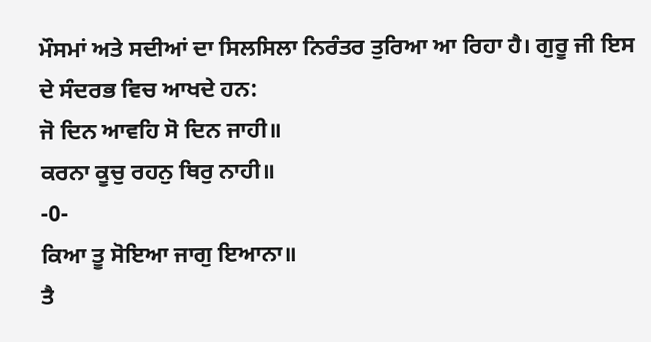ਮੌਸਮਾਂ ਅਤੇ ਸਦੀਆਂ ਦਾ ਸਿਲਸਿਲਾ ਨਿਰੰਤਰ ਤੁਰਿਆ ਆ ਰਿਹਾ ਹੈ। ਗੁਰੂ ਜੀ ਇਸ ਦੇ ਸੰਦਰਭ ਵਿਚ ਆਖਦੇ ਹਨ:
ਜੋ ਦਿਨ ਆਵਹਿ ਸੋ ਦਿਨ ਜਾਹੀ॥
ਕਰਨਾ ਕੂਚੁ ਰਹਨੁ ਥਿਰੁ ਨਾਹੀ॥
-0-
ਕਿਆ ਤੂ ਸੋਇਆ ਜਾਗੁ ਇਆਨਾ॥
ਤੈ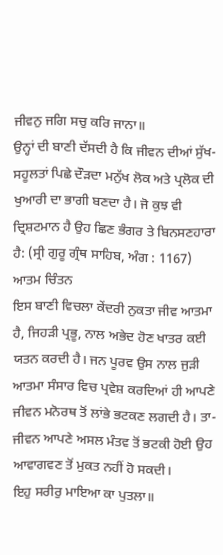ਜੀਵਨੁ ਜਗਿ ਸਚੁ ਕਰਿ ਜਾਨਾ॥
ਉਨ੍ਹਾਂ ਦੀ ਬਾਣੀ ਦੱਸਦੀ ਹੈ ਕਿ ਜੀਵਨ ਦੀਆਂ ਸੁੱਖ-ਸਹੂਲਤਾਂ ਪਿਛੇ ਦੌੜਦਾ ਮਨੁੱਖ ਲੋਕ ਅਤੇ ਪ੍ਰਲੋਕ ਦੀ ਖੁਆਰੀ ਦਾ ਭਾਗੀ ਬਣਦਾ ਹੈ। ਜੋ ਕੁਝ ਵੀ ਦ੍ਰਿਸ਼ਟਮਾਨ ਹੈ ਉਹ ਛਿਣ ਭੰਗਰ ਤੇ ਬਿਨਸਣਹਾਰਾ ਹੈ: (ਸ੍ਰੀ ਗੁਰੂ ਗ੍ਰੰਥ ਸਾਹਿਬ, ਅੰਗ : 1167)
ਆਤਮ ਚਿੰਤਨ
ਇਸ ਬਾਣੀ ਵਿਚਲਾ ਕੇਂਦਰੀ ਨੁਕਤਾ ਜੀਵ ਆਤਮਾ ਹੈ, ਜਿਹੜੀ ਪ੍ਰਭੂ, ਨਾਲ ਅਭੇਦ ਹੋਣ ਖਾਤਰ ਕਈ ਯਤਨ ਕਰਦੀ ਹੈ। ਜਨ ਪੂਰਵ ਉਸ ਨਾਲ ਜੁੜੀ ਆਤਮਾ ਸੰਸਾਰ ਵਿਚ ਪ੍ਰਵੇਸ਼ ਕਰਦਿਆਂ ਹੀ ਆਪਣੇ ਜੀਵਨ ਮਨੋਰਥ ਤੋਂ ਲਾਂਭੇ ਭਟਕਣ ਲਗਦੀ ਹੈ। ਤਾ-ਜੀਵਨ ਆਪਣੇ ਅਸਲ ਮੰਤਵ ਤੋਂ ਭਟਕੀ ਹੋਈ ਉਹ ਆਵਾਗਵਣ ਤੋਂ ਮੁਕਤ ਨਹੀਂ ਹੋ ਸਕਦੀ।
ਇਹੁ ਸਰੀਰੁ ਮਾਇਆ ਕਾ ਪੁਤਲਾ॥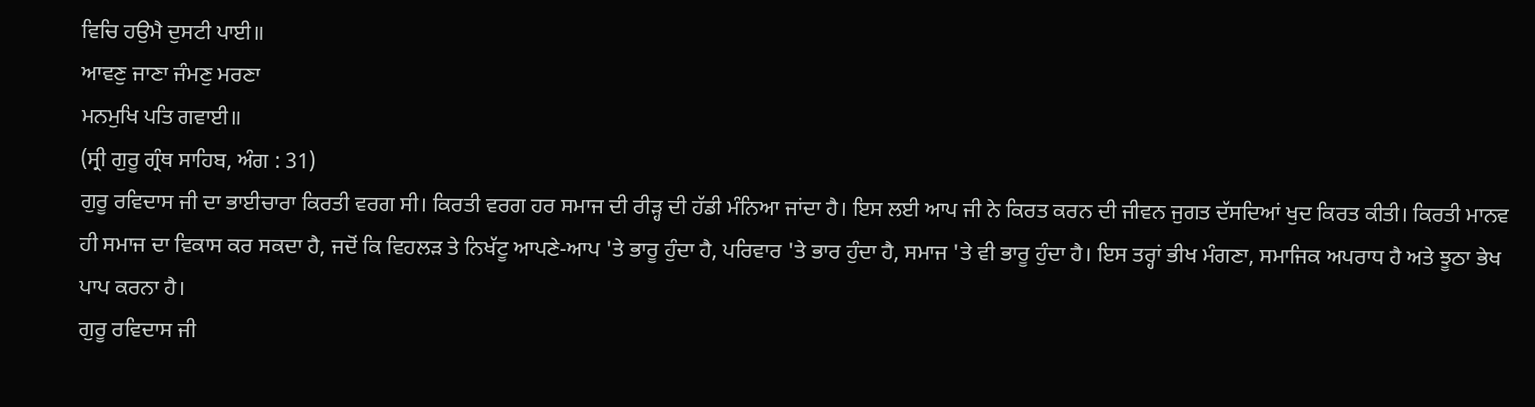ਵਿਚਿ ਹਉਮੈ ਦੁਸਟੀ ਪਾਈ॥
ਆਵਣੁ ਜਾਣਾ ਜੰਮਣੁ ਮਰਣਾ
ਮਨਮੁਖਿ ਪਤਿ ਗਵਾਈ॥
(ਸ੍ਰੀ ਗੁਰੂ ਗ੍ਰੰਥ ਸਾਹਿਬ, ਅੰਗ : 31)
ਗੁਰੂ ਰਵਿਦਾਸ ਜੀ ਦਾ ਭਾਈਚਾਰਾ ਕਿਰਤੀ ਵਰਗ ਸੀ। ਕਿਰਤੀ ਵਰਗ ਹਰ ਸਮਾਜ ਦੀ ਰੀੜ੍ਹ ਦੀ ਹੱਡੀ ਮੰਨਿਆ ਜਾਂਦਾ ਹੈ। ਇਸ ਲਈ ਆਪ ਜੀ ਨੇ ਕਿਰਤ ਕਰਨ ਦੀ ਜੀਵਨ ਜੁਗਤ ਦੱਸਦਿਆਂ ਖੁਦ ਕਿਰਤ ਕੀਤੀ। ਕਿਰਤੀ ਮਾਨਵ ਹੀ ਸਮਾਜ ਦਾ ਵਿਕਾਸ ਕਰ ਸਕਦਾ ਹੈ, ਜਦੋਂ ਕਿ ਵਿਹਲੜ ਤੇ ਨਿਖੱਟੂ ਆਪਣੇ-ਆਪ 'ਤੇ ਭਾਰੂ ਹੁੰਦਾ ਹੈ, ਪਰਿਵਾਰ 'ਤੇ ਭਾਰ ਹੁੰਦਾ ਹੈ, ਸਮਾਜ 'ਤੇ ਵੀ ਭਾਰੂ ਹੁੰਦਾ ਹੈ। ਇਸ ਤਰ੍ਹਾਂ ਭੀਖ ਮੰਗਣਾ, ਸਮਾਜਿਕ ਅਪਰਾਧ ਹੈ ਅਤੇ ਝੂਠਾ ਭੇਖ ਪਾਪ ਕਰਨਾ ਹੈ।
ਗੁਰੂ ਰਵਿਦਾਸ ਜੀ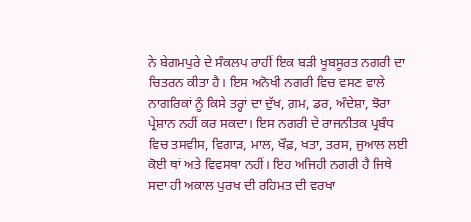ਨੇ ਬੇਗਮਪੁਰੇ ਦੇ ਸੰਕਲਪ ਰਾਹੀਂ ਇਕ ਬੜੀ ਖੂਬਸੂਰਤ ਨਗਰੀ ਦਾ ਚਿਤਰਨ ਕੀਤਾ ਹੈ। ਇਸ ਅਨੋਖੀ ਨਗਰੀ ਵਿਚ ਵਸਣ ਵਾਲੇ ਨਾਗਰਿਕਾਂ ਨੂੰ ਕਿਸੇ ਤਰ੍ਹਾਂ ਦਾ ਦੁੱਖ, ਗ਼ਮ, ਡਰ, ਅੰਦੇਸ਼ਾ, ਝੋਰਾ ਪ੍ਰੇਸ਼ਾਨ ਨਹੀਂ ਕਰ ਸਕਦਾ। ਇਸ ਨਗਰੀ ਦੇ ਰਾਜਨੀਤਕ ਪ੍ਰਬੰਧ ਵਿਚ ਤਸਵੀਸ, ਵਿਗਾੜ, ਮਾਲ, ਖੌਫ਼, ਖਤਾ, ਤਰਸ, ਜੁਆਲ ਲਈ ਕੋਈ ਥਾਂ ਅਤੇ ਵਿਵਸਥਾ ਨਹੀਂ। ਇਹ ਅਜਿਹੀ ਨਗਰੀ ਹੈ ਜਿਥੇ ਸਦਾ ਹੀ ਅਕਾਲ ਪੁਰਖ ਦੀ ਰਹਿਮਤ ਦੀ ਵਰਖਾ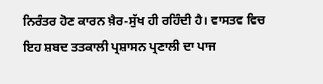ਨਿਰੰਤਰ ਹੋਣ ਕਾਰਨ ਖ਼ੈਰ-ਸੁੱਖ ਹੀ ਰਹਿੰਦੀ ਹੈ। ਵਾਸਤਵ ਵਿਚ ਇਹ ਸ਼ਬਦ ਤਤਕਾਲੀ ਪ੍ਰਸ਼ਾਸਨ ਪ੍ਰਣਾਲੀ ਦਾ ਪਾਜ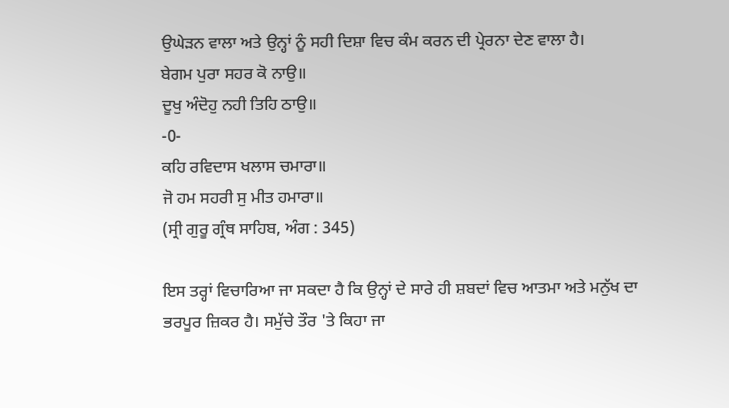ਉਘੇੜਨ ਵਾਲਾ ਅਤੇ ਉਨ੍ਹਾਂ ਨੂੰ ਸਹੀ ਦਿਸ਼ਾ ਵਿਚ ਕੰਮ ਕਰਨ ਦੀ ਪ੍ਰੇਰਨਾ ਦੇਣ ਵਾਲਾ ਹੈ।
ਬੇਗਮ ਪੁਰਾ ਸਹਰ ਕੋ ਨਾਉ॥
ਦੂਖੁ ਅੰਦੋਹੁ ਨਹੀ ਤਿਹਿ ਠਾਉ॥
-0-
ਕਹਿ ਰਵਿਦਾਸ ਖਲਾਸ ਚਮਾਰਾ॥
ਜੋ ਹਮ ਸਹਰੀ ਸੁ ਮੀਤ ਹਮਾਰਾ॥
(ਸ੍ਰੀ ਗੁਰੂ ਗ੍ਰੰਥ ਸਾਹਿਬ, ਅੰਗ : 345)

ਇਸ ਤਰ੍ਹਾਂ ਵਿਚਾਰਿਆ ਜਾ ਸਕਦਾ ਹੈ ਕਿ ਉਨ੍ਹਾਂ ਦੇ ਸਾਰੇ ਹੀ ਸ਼ਬਦਾਂ ਵਿਚ ਆਤਮਾ ਅਤੇ ਮਨੁੱਖ ਦਾ ਭਰਪੂਰ ਜ਼ਿਕਰ ਹੈ। ਸਮੁੱਚੇ ਤੌਰ 'ਤੇ ਕਿਹਾ ਜਾ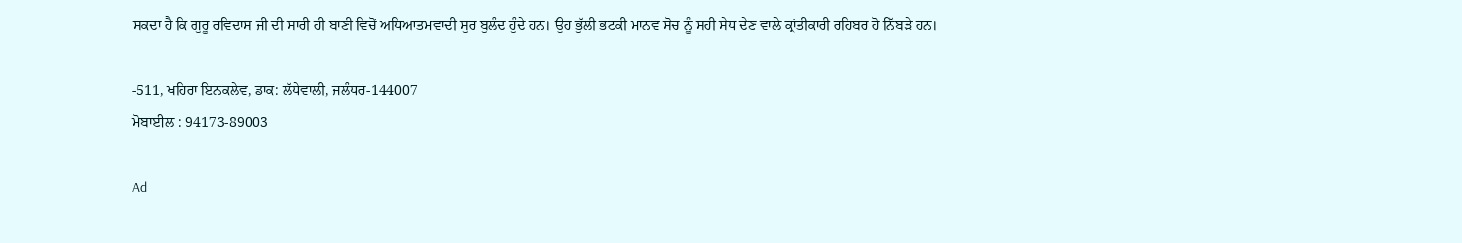ਸਕਦਾ ਹੈ ਕਿ ਗੁਰੂ ਰਵਿਦਾਸ ਜੀ ਦੀ ਸਾਰੀ ਹੀ ਬਾਣੀ ਵਿਚੋਂ ਅਧਿਆਤਮਵਾਦੀ ਸੁਰ ਬੁਲੰਦ ਹੁੰਦੇ ਹਨ। ਉਹ ਭੁੱਲੀ ਭਟਕੀ ਮਾਨਵ ਸੋਚ ਨੂੰ ਸਹੀ ਸੇਧ ਦੇਣ ਵਾਲੇ ਕ੍ਰਾਂਤੀਕਾਰੀ ਰਹਿਬਰ ਹੋ ਨਿੱਬੜੇ ਹਨ।

-511, ਖਹਿਰਾ ਇਨਕਲੇਵ, ਡਾਕ: ਲੱਧੇਵਾਲੀ, ਜਲੰਧਰ-144007
ਮੋਬਾਈਲ : 94173-89003

Ad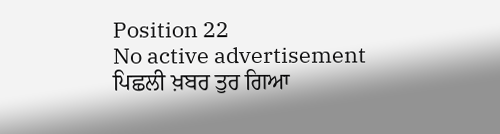Position 22
No active advertisement
ਪਿਛਲੀ ਖ਼ਬਰ ਤੁਰ ਗਿਆ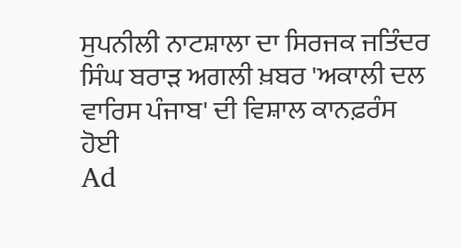ਸੁਪਨੀਲੀ ਨਾਟਸ਼ਾਲਾ ਦਾ ਸਿਰਜਕ ਜਤਿੰਦਰ ਸਿੰਘ ਬਰਾੜ ਅਗਲੀ ਖ਼ਬਰ 'ਅਕਾਲੀ ਦਲ ਵਾਰਿਸ ਪੰਜਾਬ' ਦੀ ਵਿਸ਼ਾਲ ਕਾਨਫ਼ਰੰਸ ਹੋਈ
Ad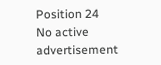Position 24
No active advertisement